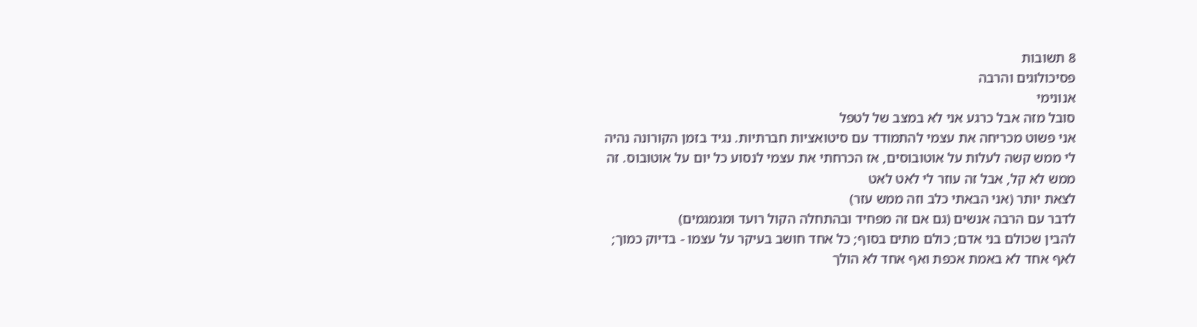8 תשובות
פסיכולוגים והרבה
אנונימי
סובל מזה אבל כרגע אני לא במצב של לטפל
אני פשוט מכריחה את עצמי להתמודד עם סיטואציות חברתיות. נגיד בזמן הקורונה נהיה לי ממש קשה לעלות על אוטובוסים, אז הכרחתי את עצמי לנסוע כל יום על אוטובוס. זה ממש לא קל, אבל זה עוזר לי לאט לאט
לצאת יותר (אני הבאתי כלב וזה ממש עזר)
לדבר עם הרבה אנשים (גם אם זה מפחיד ובהתחלה הקול רועד ומגמגמים)
להבין שכולם בני אדם; כולם מתים בסוף; כל אחד חושב בעיקר על עצמו - בדיוק כמוך; לאף אחד לא באמת אכפת ואף אחד לא הולך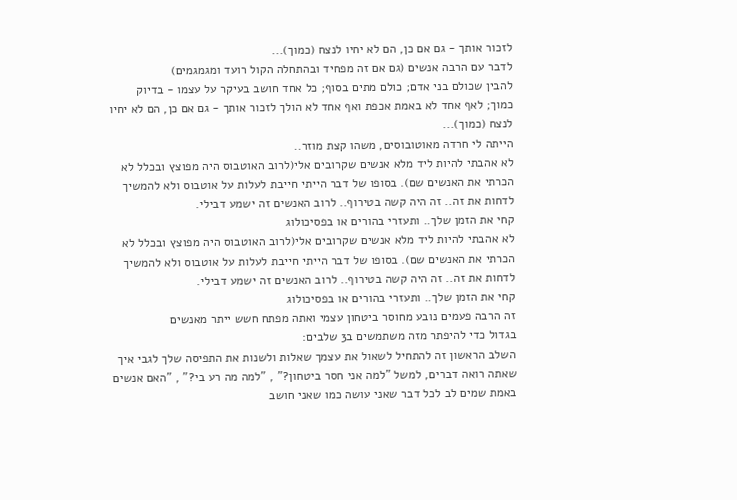לזכור אותך - גם אם כן, הם לא יחיו לנצח (כמוך)...
לדבר עם הרבה אנשים (גם אם זה מפחיד ובהתחלה הקול רועד ומגמגמים)
להבין שכולם בני אדם; כולם מתים בסוף; כל אחד חושב בעיקר על עצמו - בדיוק כמוך; לאף אחד לא באמת אכפת ואף אחד לא הולך לזכור אותך - גם אם כן, הם לא יחיו לנצח (כמוך)...
הייתה לי חרדה מאוטובוסים, משהו קצת מוזר..
לא אהבתי להיות ליד מלא אנשים שקרובים אלי(לרוב האוטבוס היה מפוצץ ובכלל לא הכרתי את האנשים שם). בסופו של דבר הייתי חייבת לעלות על אוטבוס ולא להמשיך לדחות את זה.. זה היה קשה בטירוף.. לרוב האנשים זה ישמע דבילי.
קחי את הזמן שלך.. ותעזרי בהורים או בפסיכולוג
לא אהבתי להיות ליד מלא אנשים שקרובים אלי(לרוב האוטבוס היה מפוצץ ובכלל לא הכרתי את האנשים שם). בסופו של דבר הייתי חייבת לעלות על אוטבוס ולא להמשיך לדחות את זה.. זה היה קשה בטירוף.. לרוב האנשים זה ישמע דבילי.
קחי את הזמן שלך.. ותעזרי בהורים או בפסיכולוג
זה הרבה פעמים נובע מחוסר ביטחון עצמי ואתה מפתח חשש ייתר מאנשים
בגדול כדי להיפתר מזה משתמשים ב3 שלבים:
השלב הראשון זה להתחיל לשאול את עצמך שאלות ולשנות את התפיסה שלך לגבי איך שאתה רואה דברים, למשל "למה אני חסר ביטחון?" , "למה מה רע בי?" , "האם אנשים באמת שמים לב לכל דבר שאני עושה כמו שאני חושב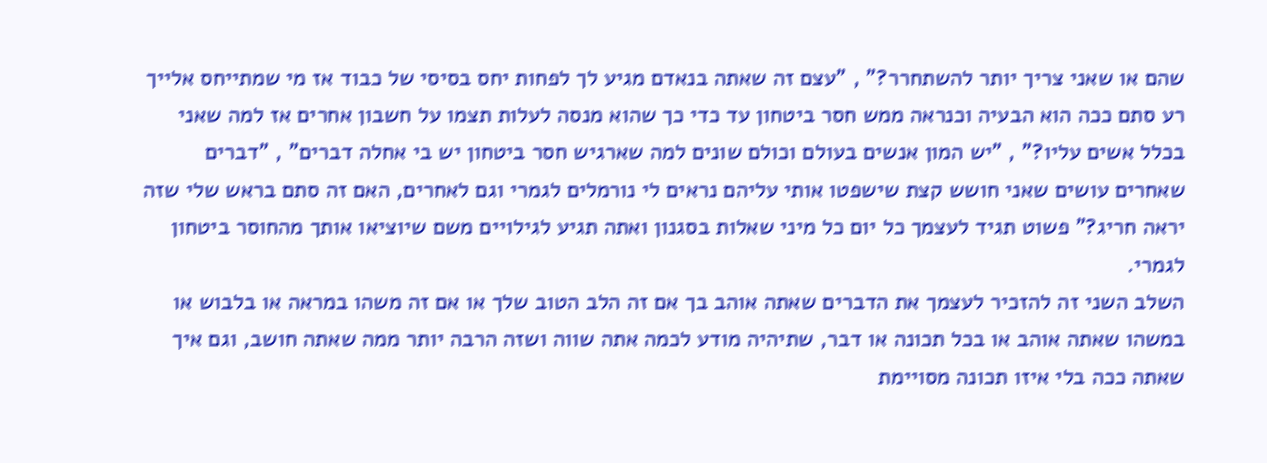שהם או שאני צריך יותר להשתחרר?" , "עצם זה שאתה בנאדם מגיע לך לפחות יחס בסיסי של כבוד אז מי שמתייחס אלייך רע סתם ככה הוא הבעיה וכנראה ממש חסר ביטחון עד כדי כך שהוא מנסה לעלות תצמו על חשבון אחרים אז למה שאני בכלל אשים עליו?" , "יש המון אנשים בעולם וכולם שונים למה שארגיש חסר ביטחון יש בי אחלה דברים" , "דברים שאחרים עושים שאני חושש קצת שישפטו אותי עליהם נראים לי נורמלים לגמרי וגם לאחרים, האם זה סתם בראש שלי שזה יראה חריג?" פשוט תגיד לעצמך כל יום כל מיני שאלות בסגנון ואתה תגיע לגילויים משם שיוציאו אותך מהחוסר ביטחון לגמרי.
השלב השני זה להזכיר לעצמך את הדברים שאתה אוהב בך אם זה הלב הטוב שלך או אם זה משהו במראה או בלבוש או במשהו שאתה אוהב או בכל תכונה או דבר, שתיהיה מודע לכמה אתה שווה ושזה הרבה יותר ממה שאתה חושב, וגם איך שאתה ככה בלי איזו תכונה מסויימת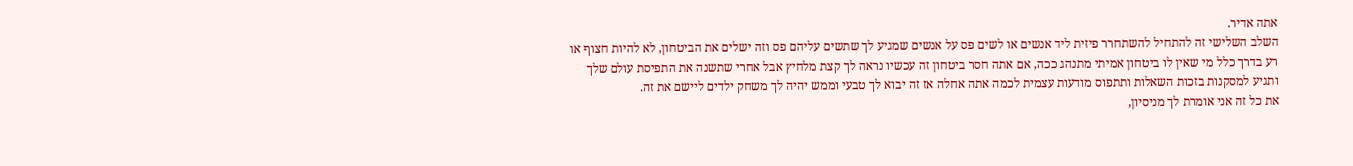אתה אדיר.
השלב השלישי זה להתחיל להשתחרר פיזית ליד אנשים או לשים פס על אנשים שמגיע לך שתשים עליהם פס וזה ישלים את הביטחון, לא להיות חצוף או רע בדרך כלל מי שאין לו ביטחון אמיתי מתנהג ככה, אם אתה חסר ביטחון זה עכשיו נראה לך קצת מלחיץ אבל אחרי שתשנה את התפיסת עולם שלך ותגיע למסקנות בזכות השאלות ותתפוס מודעות עצמית לכמה אתה אחלה אז זה יבוא לך טבעי וממש יהיה לך משחק ילדים ליישם את זה.
את כל זה אני אומרת לך מניסיון,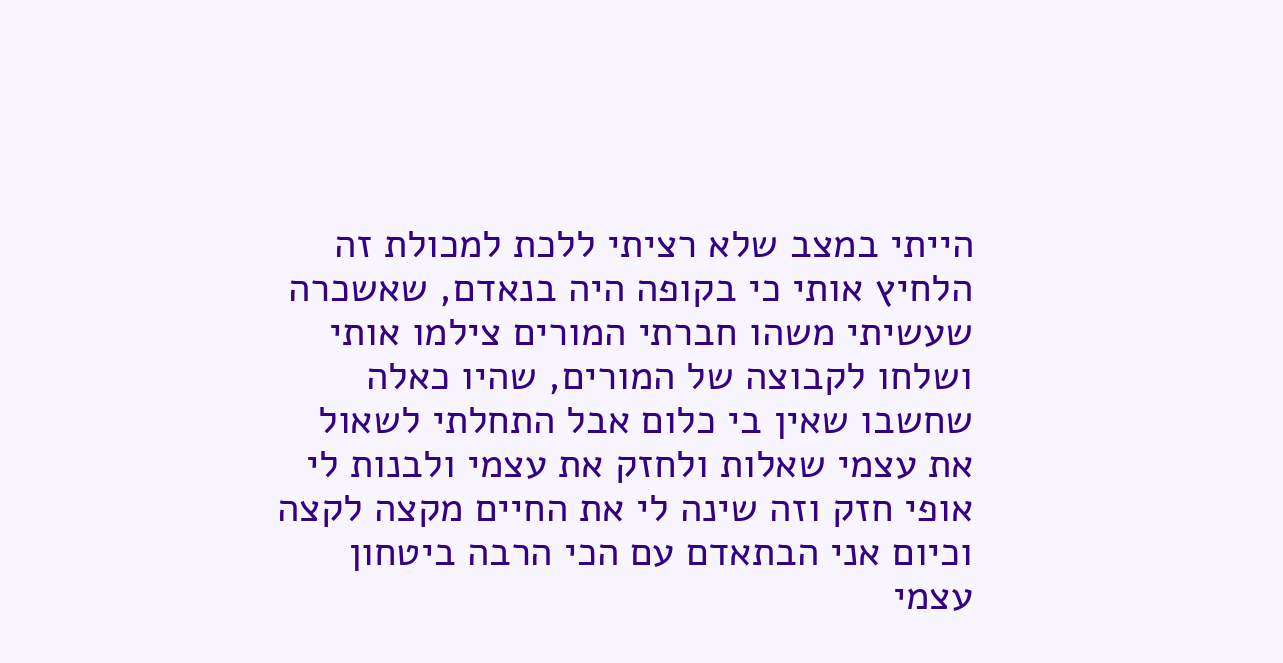הייתי במצב שלא רציתי ללכת למכולת זה הלחיץ אותי כי בקופה היה בנאדם, שאשכרה שעשיתי משהו חברתי המורים צילמו אותי ושלחו לקבוצה של המורים, שהיו כאלה שחשבו שאין בי כלום אבל התחלתי לשאול את עצמי שאלות ולחזק את עצמי ולבנות לי אופי חזק וזה שינה לי את החיים מקצה לקצה וכיום אני הבתאדם עם הכי הרבה ביטחון עצמי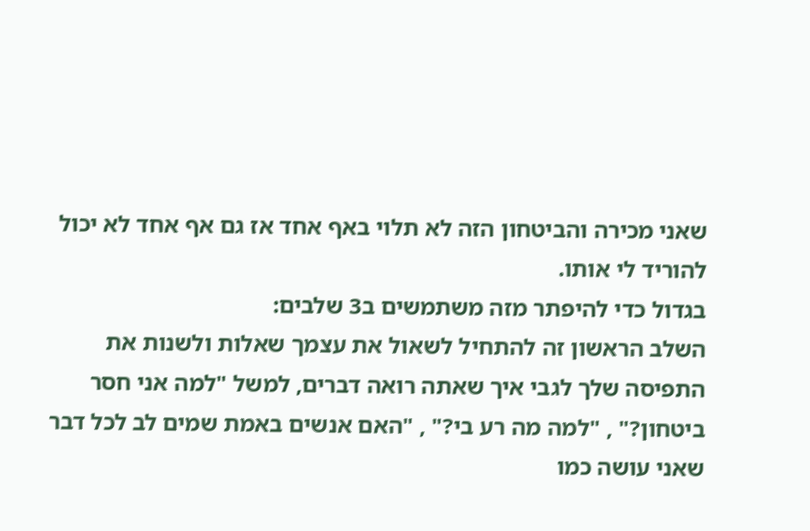שאני מכירה והביטחון הזה לא תלוי באף אחד אז גם אף אחד לא יכול להוריד לי אותו.
בגדול כדי להיפתר מזה משתמשים ב3 שלבים:
השלב הראשון זה להתחיל לשאול את עצמך שאלות ולשנות את התפיסה שלך לגבי איך שאתה רואה דברים, למשל "למה אני חסר ביטחון?" , "למה מה רע בי?" , "האם אנשים באמת שמים לב לכל דבר שאני עושה כמו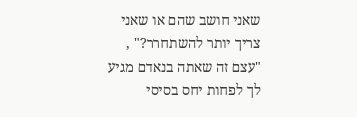שאני חושב שהם או שאני צריך יותר להשתחרר?" , "עצם זה שאתה בנאדם מגיע לך לפחות יחס בסיסי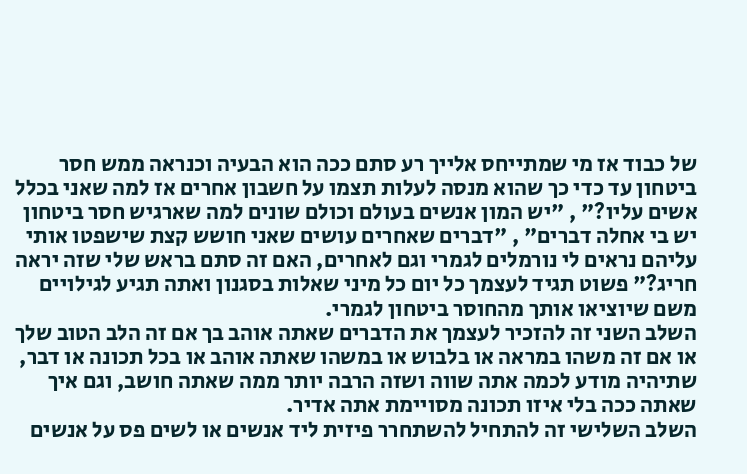של כבוד אז מי שמתייחס אלייך רע סתם ככה הוא הבעיה וכנראה ממש חסר ביטחון עד כדי כך שהוא מנסה לעלות תצמו על חשבון אחרים אז למה שאני בכלל אשים עליו?" , "יש המון אנשים בעולם וכולם שונים למה שארגיש חסר ביטחון יש בי אחלה דברים" , "דברים שאחרים עושים שאני חושש קצת שישפטו אותי עליהם נראים לי נורמלים לגמרי וגם לאחרים, האם זה סתם בראש שלי שזה יראה חריג?" פשוט תגיד לעצמך כל יום כל מיני שאלות בסגנון ואתה תגיע לגילויים משם שיוציאו אותך מהחוסר ביטחון לגמרי.
השלב השני זה להזכיר לעצמך את הדברים שאתה אוהב בך אם זה הלב הטוב שלך או אם זה משהו במראה או בלבוש או במשהו שאתה אוהב או בכל תכונה או דבר, שתיהיה מודע לכמה אתה שווה ושזה הרבה יותר ממה שאתה חושב, וגם איך שאתה ככה בלי איזו תכונה מסויימת אתה אדיר.
השלב השלישי זה להתחיל להשתחרר פיזית ליד אנשים או לשים פס על אנשים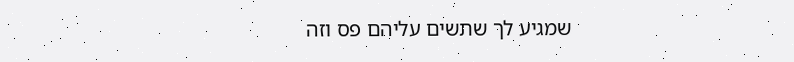שמגיע לך שתשים עליהם פס וזה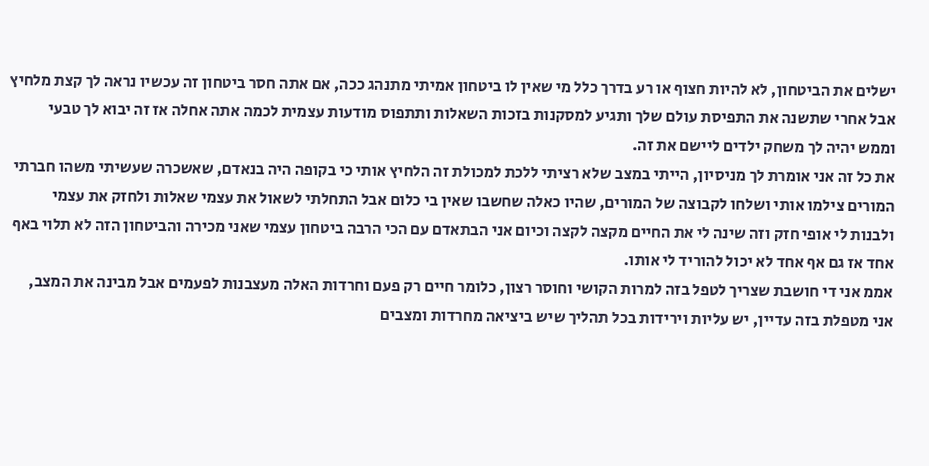ישלים את הביטחון, לא להיות חצוף או רע בדרך כלל מי שאין לו ביטחון אמיתי מתנהג ככה, אם אתה חסר ביטחון זה עכשיו נראה לך קצת מלחיץ אבל אחרי שתשנה את התפיסת עולם שלך ותגיע למסקנות בזכות השאלות ותתפוס מודעות עצמית לכמה אתה אחלה אז זה יבוא לך טבעי וממש יהיה לך משחק ילדים ליישם את זה.
את כל זה אני אומרת לך מניסיון, הייתי במצב שלא רציתי ללכת למכולת זה הלחיץ אותי כי בקופה היה בנאדם, שאשכרה שעשיתי משהו חברתי המורים צילמו אותי ושלחו לקבוצה של המורים, שהיו כאלה שחשבו שאין בי כלום אבל התחלתי לשאול את עצמי שאלות ולחזק את עצמי ולבנות לי אופי חזק וזה שינה לי את החיים מקצה לקצה וכיום אני הבתאדם עם הכי הרבה ביטחון עצמי שאני מכירה והביטחון הזה לא תלוי באף אחד אז גם אף אחד לא יכול להוריד לי אותו.
אממ אני די חושבת שצריך לטפל בזה למרות הקושי וחוסר רצון, כלומר חיים רק פעם וחרדות האלה מעצבנות לפעמים אבל מבינה את המצב, אני מטפלת בזה עדיין, יש עליות וירידות בכל תהליך שיש ביציאה מחרדות ומצבים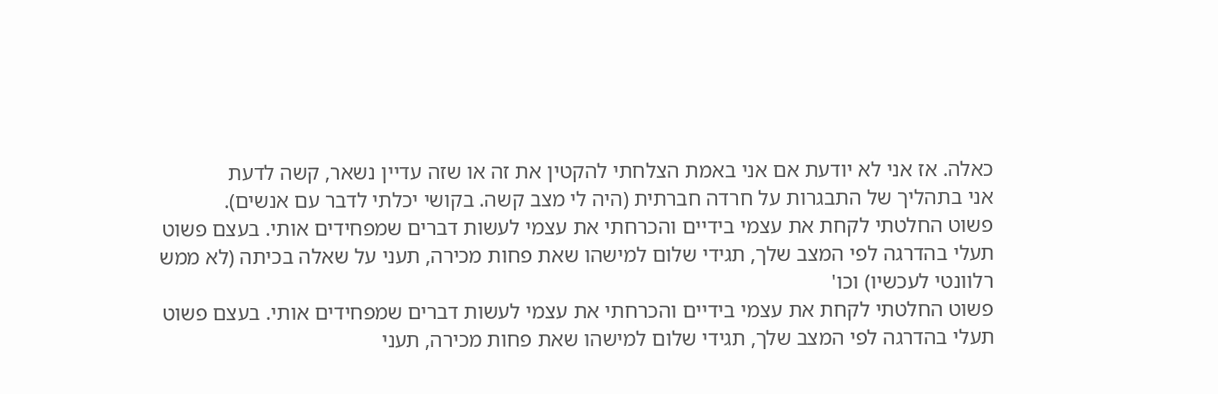כאלה. אז אני לא יודעת אם אני באמת הצלחתי להקטין את זה או שזה עדיין נשאר, קשה לדעת
אני בתהליך של התבגרות על חרדה חברתית (היה לי מצב קשה. בקושי יכלתי לדבר עם אנשים).
פשוט החלטתי לקחת את עצמי בידיים והכרחתי את עצמי לעשות דברים שמפחידים אותי. בעצם פשוט תעלי בהדרגה לפי המצב שלך, תגידי שלום למישהו שאת פחות מכירה, תעני על שאלה בכיתה (לא ממש רלוונטי לעכשיו) וכו'
פשוט החלטתי לקחת את עצמי בידיים והכרחתי את עצמי לעשות דברים שמפחידים אותי. בעצם פשוט תעלי בהדרגה לפי המצב שלך, תגידי שלום למישהו שאת פחות מכירה, תעני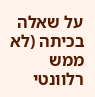על שאלה בכיתה (לא ממש רלוונטי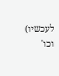לעכשיו) וכו'